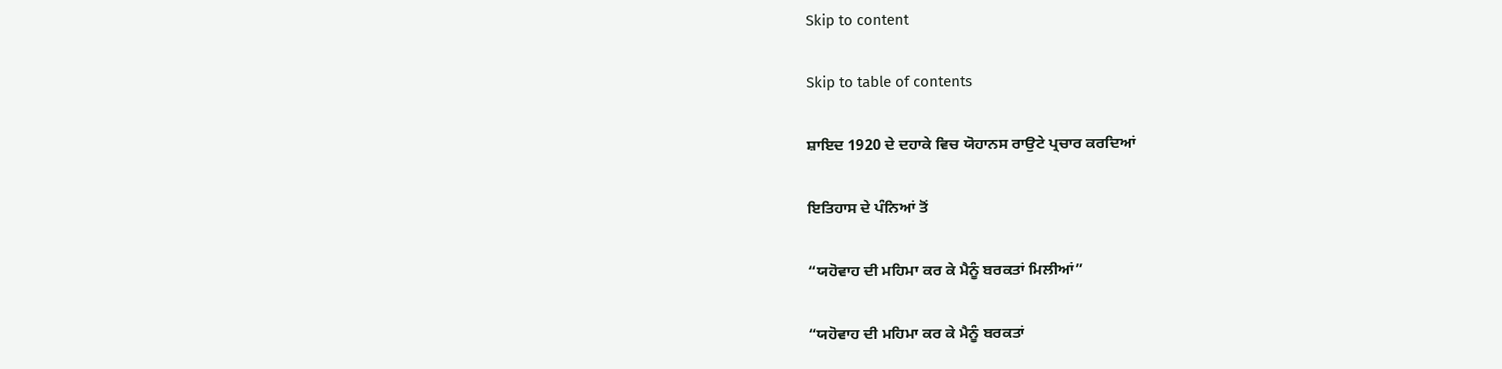Skip to content

Skip to table of contents

ਸ਼ਾਇਦ 1920 ਦੇ ਦਹਾਕੇ ਵਿਚ ਯੋਹਾਨਸ ਰਾਉਟੇ ਪ੍ਰਚਾਰ ਕਰਦਿਆਂ

ਇਤਿਹਾਸ ਦੇ ਪੰਨਿਆਂ ਤੋਂ

“ਯਹੋਵਾਹ ਦੀ ਮਹਿਮਾ ਕਰ ਕੇ ਮੈਨੂੰ ਬਰਕਤਾਂ ਮਿਲੀਆਂ”

“ਯਹੋਵਾਹ ਦੀ ਮਹਿਮਾ ਕਰ ਕੇ ਮੈਨੂੰ ਬਰਕਤਾਂ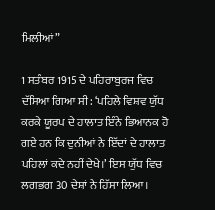ਮਿਲੀਆਂ”

1 ਸਤੰਬਰ 1915 ਦੇ ਪਹਿਰਾਬੁਰਜ ਵਿਚ ਦੱਸਿਆ ਗਿਆ ਸੀ: ‘ਪਹਿਲੇ ਵਿਸ਼ਵ ਯੁੱਧ ਕਰਕੇ ਯੂਰਪ ਦੇ ਹਾਲਾਤ ਇੰਨੇ ਭਿਆਨਕ ਹੋ ਗਏ ਹਨ ਕਿ ਦੁਨੀਆਂ ਨੇ ਇੱਦਾਂ ਦੇ ਹਾਲਾਤ ਪਹਿਲਾਂ ਕਦੇ ਨਹੀਂ ਦੇਖੇ।’ ਇਸ ਯੁੱਧ ਵਿਚ ਲਗਭਗ 30 ਦੇਸ਼ਾਂ ਨੇ ਹਿੱਸਾ ਲਿਆ।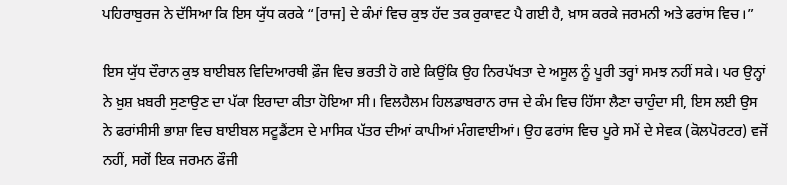ਪਹਿਰਾਬੁਰਜ ਨੇ ਦੱਸਿਆ ਕਿ ਇਸ ਯੁੱਧ ਕਰਕੇ “[ਰਾਜ] ਦੇ ਕੰਮਾਂ ਵਿਚ ਕੁਝ ਹੱਦ ਤਕ ਰੁਕਾਵਟ ਪੈ ਗਈ ਹੈ, ਖ਼ਾਸ ਕਰਕੇ ਜਰਮਨੀ ਅਤੇ ਫਰਾਂਸ ਵਿਚ।”

ਇਸ ਯੁੱਧ ਦੌਰਾਨ ਕੁਝ ਬਾਈਬਲ ਵਿਦਿਆਰਥੀ ਫ਼ੌਜ ਵਿਚ ਭਰਤੀ ਹੋ ਗਏ ਕਿਉਂਕਿ ਉਹ ਨਿਰਪੱਖਤਾ ਦੇ ਅਸੂਲ ਨੂੰ ਪੂਰੀ ਤਰ੍ਹਾਂ ਸਮਝ ਨਹੀਂ ਸਕੇ। ਪਰ ਉਨ੍ਹਾਂ ਨੇ ਖ਼ੁਸ਼ ਖ਼ਬਰੀ ਸੁਣਾਉਣ ਦਾ ਪੱਕਾ ਇਰਾਦਾ ਕੀਤਾ ਹੋਇਆ ਸੀ। ਵਿਲਹੈਲਮ ਹਿਲਡਾਬਰਾਨ ਰਾਜ ਦੇ ਕੰਮ ਵਿਚ ਹਿੱਸਾ ਲੈਣਾ ਚਾਹੁੰਦਾ ਸੀ, ਇਸ ਲਈ ਉਸ ਨੇ ਫਰਾਂਸੀਸੀ ਭਾਸ਼ਾ ਵਿਚ ਬਾਈਬਲ ਸਟੂਡੈਂਟਸ ਦੇ ਮਾਸਿਕ ਪੱਤਰ ਦੀਆਂ ਕਾਪੀਆਂ ਮੰਗਵਾਈਆਂ। ਉਹ ਫਰਾਂਸ ਵਿਚ ਪੂਰੇ ਸਮੇਂ ਦੇ ਸੇਵਕ (ਕੋਲਪੋਰਟਰ) ਵਜੋਂ ਨਹੀਂ, ਸਗੋਂ ਇਕ ਜਰਮਨ ਫੌਜੀ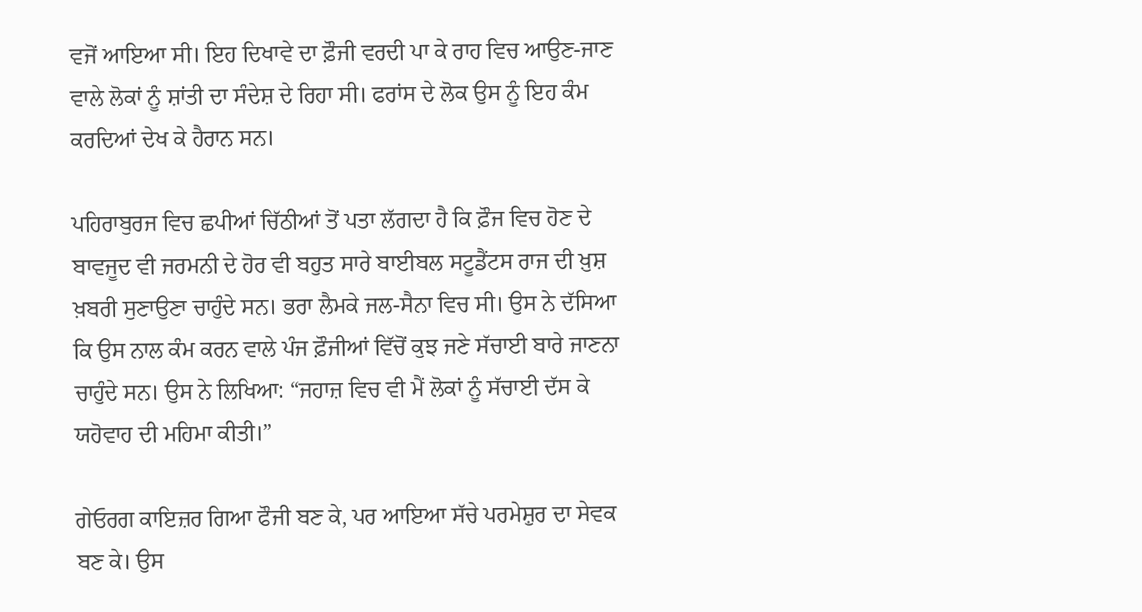ਵਜੋਂ ਆਇਆ ਸੀ। ਇਹ ਦਿਖਾਵੇ ਦਾ ਫ਼ੌਜੀ ਵਰਦੀ ਪਾ ਕੇ ਰਾਹ ਵਿਚ ਆਉਣ-ਜਾਣ ਵਾਲੇ ਲੋਕਾਂ ਨੂੰ ਸ਼ਾਂਤੀ ਦਾ ਸੰਦੇਸ਼ ਦੇ ਰਿਹਾ ਸੀ। ਫਰਾਂਸ ਦੇ ਲੋਕ ਉਸ ਨੂੰ ਇਹ ਕੰਮ ਕਰਦਿਆਂ ਦੇਖ ਕੇ ਹੈਰਾਨ ਸਨ।

ਪਹਿਰਾਬੁਰਜ ਵਿਚ ਛਪੀਆਂ ਚਿੱਠੀਆਂ ਤੋਂ ਪਤਾ ਲੱਗਦਾ ਹੈ ਕਿ ਫ਼ੌਜ ਵਿਚ ਹੋਣ ਦੇ ਬਾਵਜੂਦ ਵੀ ਜਰਮਨੀ ਦੇ ਹੋਰ ਵੀ ਬਹੁਤ ਸਾਰੇ ਬਾਈਬਲ ਸਟੂਡੈਂਟਸ ਰਾਜ ਦੀ ਖ਼ੁਸ਼ ਖ਼ਬਰੀ ਸੁਣਾਉਣਾ ਚਾਹੁੰਦੇ ਸਨ। ਭਰਾ ਲੈਮਕੇ ਜਲ-ਸੈਨਾ ਵਿਚ ਸੀ। ਉਸ ਨੇ ਦੱਸਿਆ ਕਿ ਉਸ ਨਾਲ ਕੰਮ ਕਰਨ ਵਾਲੇ ਪੰਜ ਫ਼ੌਜੀਆਂ ਵਿੱਚੋਂ ਕੁਝ ਜਣੇ ਸੱਚਾਈ ਬਾਰੇ ਜਾਣਨਾ ਚਾਹੁੰਦੇ ਸਨ। ਉਸ ਨੇ ਲਿਖਿਆ: “ਜਹਾਜ਼ ਵਿਚ ਵੀ ਮੈਂ ਲੋਕਾਂ ਨੂੰ ਸੱਚਾਈ ਦੱਸ ਕੇ ਯਹੋਵਾਹ ਦੀ ਮਹਿਮਾ ਕੀਤੀ।”

ਗੇਓਰਗ ਕਾਇਜ਼ਰ ਗਿਆ ਫੌਜੀ ਬਣ ਕੇ, ਪਰ ਆਇਆ ਸੱਚੇ ਪਰਮੇਸ਼ੁਰ ਦਾ ਸੇਵਕ ਬਣ ਕੇ। ਉਸ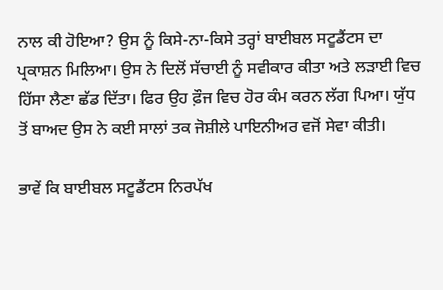ਨਾਲ ਕੀ ਹੋਇਆ? ਉਸ ਨੂੰ ਕਿਸੇ-ਨਾ-ਕਿਸੇ ਤਰ੍ਹਾਂ ਬਾਈਬਲ ਸਟੂਡੈਂਟਸ ਦਾ ਪ੍ਰਕਾਸ਼ਨ ਮਿਲਿਆ। ਉਸ ਨੇ ਦਿਲੋਂ ਸੱਚਾਈ ਨੂੰ ਸਵੀਕਾਰ ਕੀਤਾ ਅਤੇ ਲੜਾਈ ਵਿਚ ਹਿੱਸਾ ਲੈਣਾ ਛੱਡ ਦਿੱਤਾ। ਫਿਰ ਉਹ ਫ਼ੌਜ ਵਿਚ ਹੋਰ ਕੰਮ ਕਰਨ ਲੱਗ ਪਿਆ। ਯੁੱਧ ਤੋਂ ਬਾਅਦ ਉਸ ਨੇ ਕਈ ਸਾਲਾਂ ਤਕ ਜੋਸ਼ੀਲੇ ਪਾਇਨੀਅਰ ਵਜੋਂ ਸੇਵਾ ਕੀਤੀ।

ਭਾਵੇਂ ਕਿ ਬਾਈਬਲ ਸਟੂਡੈਂਟਸ ਨਿਰਪੱਖ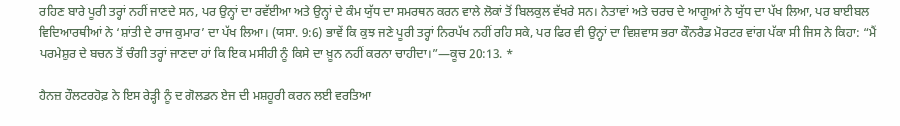ਰਹਿਣ ਬਾਰੇ ਪੂਰੀ ਤਰ੍ਹਾਂ ਨਹੀਂ ਜਾਣਦੇ ਸਨ, ਪਰ ਉਨ੍ਹਾਂ ਦਾ ਰਵੱਈਆ ਅਤੇ ਉਨ੍ਹਾਂ ਦੇ ਕੰਮ ਯੁੱਧ ਦਾ ਸਮਰਥਨ ਕਰਨ ਵਾਲੇ ਲੋਕਾਂ ਤੋਂ ਬਿਲਕੁਲ ਵੱਖਰੇ ਸਨ। ਨੇਤਾਵਾਂ ਅਤੇ ਚਰਚ ਦੇ ਆਗੂਆਂ ਨੇ ਯੁੱਧ ਦਾ ਪੱਖ ਲਿਆ, ਪਰ ਬਾਈਬਲ ਵਿਦਿਆਰਥੀਆਂ ਨੇ ‘ਸ਼ਾਂਤੀ ਦੇ ਰਾਜ ਕੁਮਾਰ’ ਦਾ ਪੱਖ ਲਿਆ। (ਯਸਾ. 9:6) ਭਾਵੇਂ ਕਿ ਕੁਝ ਜਣੇ ਪੂਰੀ ਤਰ੍ਹਾਂ ਨਿਰਪੱਖ ਨਹੀਂ ਰਹਿ ਸਕੇ, ਪਰ ਫਿਰ ਵੀ ਉਨ੍ਹਾਂ ਦਾ ਵਿਸ਼ਵਾਸ ਭਰਾ ਕੌਨਰੈਡ ਮੋਰਟਰ ਵਾਂਗ ਪੱਕਾ ਸੀ ਜਿਸ ਨੇ ਕਿਹਾ: “ਮੈਂ ਪਰਮੇਸ਼ੁਰ ਦੇ ਬਚਨ ਤੋਂ ਚੰਗੀ ਤਰ੍ਹਾਂ ਜਾਣਦਾ ਹਾਂ ਕਿ ਇਕ ਮਸੀਹੀ ਨੂੰ ਕਿਸੇ ਦਾ ਖ਼ੂਨ ਨਹੀਂ ਕਰਨਾ ਚਾਹੀਦਾ।”—ਕੂਚ 20:13. *

ਹੈਨਜ਼ ਹੌਲਟਰਹੋਫ਼ ਨੇ ਇਸ ਰੇੜ੍ਹੀ ਨੂੰ ਦ ਗੋਲਡਨ ਏਜ ਦੀ ਮਸ਼ਹੂਰੀ ਕਰਨ ਲਈ ਵਰਤਿਆ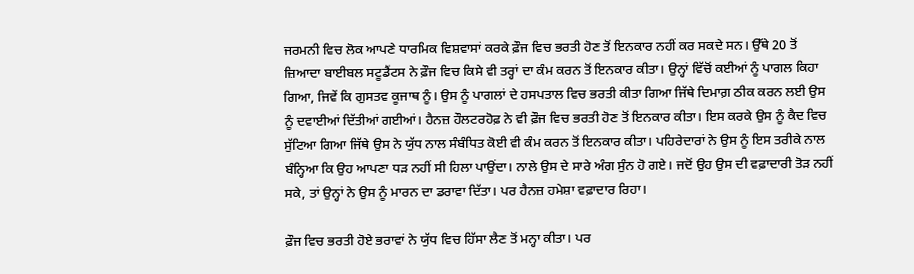ਜਰਮਨੀ ਵਿਚ ਲੋਕ ਆਪਣੇ ਧਾਰਮਿਕ ਵਿਸ਼ਵਾਸਾਂ ਕਰਕੇ ਫ਼ੌਜ ਵਿਚ ਭਰਤੀ ਹੋਣ ਤੋਂ ਇਨਕਾਰ ਨਹੀਂ ਕਰ ਸਕਦੇ ਸਨ। ਉੱਥੇ 20 ਤੋਂ ਜ਼ਿਆਦਾ ਬਾਈਬਲ ਸਟੂਡੈਂਟਸ ਨੇ ਫ਼ੌਜ ਵਿਚ ਕਿਸੇ ਵੀ ਤਰ੍ਹਾਂ ਦਾ ਕੰਮ ਕਰਨ ਤੋਂ ਇਨਕਾਰ ਕੀਤਾ। ਉਨ੍ਹਾਂ ਵਿੱਚੋਂ ਕਈਆਂ ਨੂੰ ਪਾਗਲ ਕਿਹਾ ਗਿਆ, ਜਿਵੇਂ ਕਿ ਗੁਸਤਵ ਕੂਜਾਥ ਨੂੰ। ਉਸ ਨੂੰ ਪਾਗਲਾਂ ਦੇ ਹਸਪਤਾਲ ਵਿਚ ਭਰਤੀ ਕੀਤਾ ਗਿਆ ਜਿੱਥੇ ਦਿਮਾਗ਼ ਠੀਕ ਕਰਨ ਲਈ ਉਸ ਨੂੰ ਦਵਾਈਆਂ ਦਿੱਤੀਆਂ ਗਈਆਂ। ਹੈਨਜ਼ ਹੌਲਟਰਹੋਫ਼ ਨੇ ਵੀ ਫ਼ੌਜ ਵਿਚ ਭਰਤੀ ਹੋਣ ਤੋਂ ਇਨਕਾਰ ਕੀਤਾ। ਇਸ ਕਰਕੇ ਉਸ ਨੂੰ ਕੈਦ ਵਿਚ ਸੁੱਟਿਆ ਗਿਆ ਜਿੱਥੇ ਉਸ ਨੇ ਯੁੱਧ ਨਾਲ ਸੰਬੰਧਿਤ ਕੋਈ ਵੀ ਕੰਮ ਕਰਨ ਤੋਂ ਇਨਕਾਰ ਕੀਤਾ। ਪਹਿਰੇਦਾਰਾਂ ਨੇ ਉਸ ਨੂੰ ਇਸ ਤਰੀਕੇ ਨਾਲ ਬੰਨ੍ਹਿਆ ਕਿ ਉਹ ਆਪਣਾ ਧੜ ਨਹੀਂ ਸੀ ਹਿਲਾ ਪਾਉਂਦਾ। ਨਾਲੇ ਉਸ ਦੇ ਸਾਰੇ ਅੰਗ ਸੁੰਨ ਹੋ ਗਏ। ਜਦੋਂ ਉਹ ਉਸ ਦੀ ਵਫ਼ਾਦਾਰੀ ਤੋੜ ਨਹੀਂ ਸਕੇ, ਤਾਂ ਉਨ੍ਹਾਂ ਨੇ ਉਸ ਨੂੰ ਮਾਰਨ ਦਾ ਡਰਾਵਾ ਦਿੱਤਾ। ਪਰ ਹੈਨਜ਼ ਹਮੇਸ਼ਾ ਵਫ਼ਾਦਾਰ ਰਿਹਾ।

ਫ਼ੌਜ ਵਿਚ ਭਰਤੀ ਹੋਏ ਭਰਾਵਾਂ ਨੇ ਯੁੱਧ ਵਿਚ ਹਿੱਸਾ ਲੈਣ ਤੋਂ ਮਨ੍ਹਾ ਕੀਤਾ। ਪਰ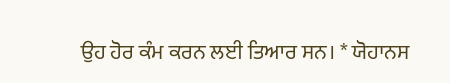ਉਹ ਹੋਰ ਕੰਮ ਕਰਨ ਲਈ ਤਿਆਰ ਸਨ। * ਯੋਹਾਨਸ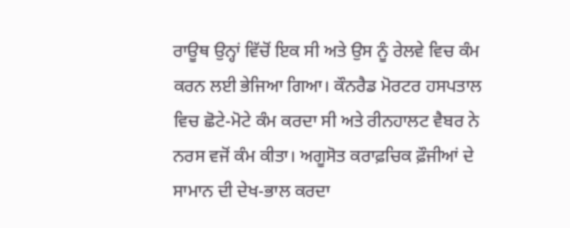ਰਾਊਥ ਉਨ੍ਹਾਂ ਵਿੱਚੋਂ ਇਕ ਸੀ ਅਤੇ ਉਸ ਨੂੰ ਰੇਲਵੇ ਵਿਚ ਕੰਮ ਕਰਨ ਲਈ ਭੇਜਿਆ ਗਿਆ। ਕੌਨਰੈਡ ਮੋਰਟਰ ਹਸਪਤਾਲ ਵਿਚ ਛੋਟੇ-ਮੋਟੇ ਕੰਮ ਕਰਦਾ ਸੀ ਅਤੇ ਰੀਨਹਾਲਟ ਵੈਬਰ ਨੇ ਨਰਸ ਵਜੋਂ ਕੰਮ ਕੀਤਾ। ਅਗੂਸੋਤ ਕਰਾਫ਼ਚਿਕ ਫ਼ੌਜੀਆਂ ਦੇ ਸਾਮਾਨ ਦੀ ਦੇਖ-ਭਾਲ ਕਰਦਾ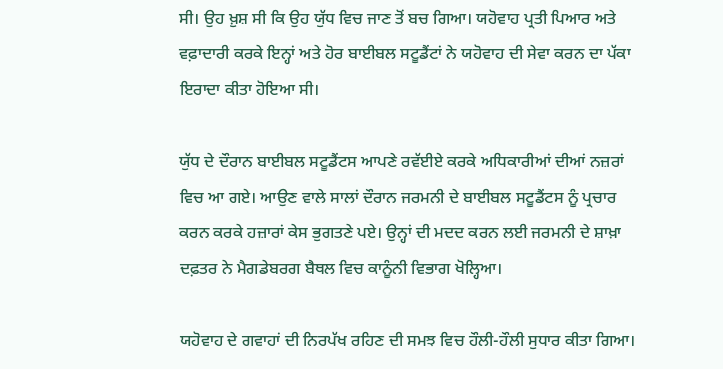ਸੀ। ਉਹ ਖ਼ੁਸ਼ ਸੀ ਕਿ ਉਹ ਯੁੱਧ ਵਿਚ ਜਾਣ ਤੋਂ ਬਚ ਗਿਆ। ਯਹੋਵਾਹ ਪ੍ਰਤੀ ਪਿਆਰ ਅਤੇ ਵਫ਼ਾਦਾਰੀ ਕਰਕੇ ਇਨ੍ਹਾਂ ਅਤੇ ਹੋਰ ਬਾਈਬਲ ਸਟੂਡੈਂਟਾਂ ਨੇ ਯਹੋਵਾਹ ਦੀ ਸੇਵਾ ਕਰਨ ਦਾ ਪੱਕਾ ਇਰਾਦਾ ਕੀਤਾ ਹੋਇਆ ਸੀ।

ਯੁੱਧ ਦੇ ਦੌਰਾਨ ਬਾਈਬਲ ਸਟੂਡੈਂਟਸ ਆਪਣੇ ਰਵੱਈਏ ਕਰਕੇ ਅਧਿਕਾਰੀਆਂ ਦੀਆਂ ਨਜ਼ਰਾਂ ਵਿਚ ਆ ਗਏ। ਆਉਣ ਵਾਲੇ ਸਾਲਾਂ ਦੌਰਾਨ ਜਰਮਨੀ ਦੇ ਬਾਈਬਲ ਸਟੂਡੈਂਟਸ ਨੂੰ ਪ੍ਰਚਾਰ ਕਰਨ ਕਰਕੇ ਹਜ਼ਾਰਾਂ ਕੇਸ ਭੁਗਤਣੇ ਪਏ। ਉਨ੍ਹਾਂ ਦੀ ਮਦਦ ਕਰਨ ਲਈ ਜਰਮਨੀ ਦੇ ਸ਼ਾਖ਼ਾ ਦਫ਼ਤਰ ਨੇ ਮੈਗਡੇਬਰਗ ਬੈਥਲ ਵਿਚ ਕਾਨੂੰਨੀ ਵਿਭਾਗ ਖੋਲ੍ਹਿਆ।

ਯਹੋਵਾਹ ਦੇ ਗਵਾਹਾਂ ਦੀ ਨਿਰਪੱਖ ਰਹਿਣ ਦੀ ਸਮਝ ਵਿਚ ਹੌਲੀ-ਹੌਲੀ ਸੁਧਾਰ ਕੀਤਾ ਗਿਆ।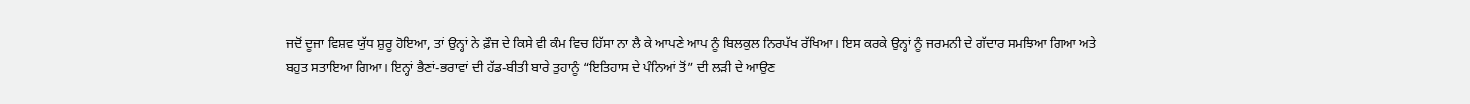ਜਦੋਂ ਦੂਜਾ ਵਿਸ਼ਵ ਯੁੱਧ ਸ਼ੁਰੂ ਹੋਇਆ, ਤਾਂ ਉਨ੍ਹਾਂ ਨੇ ਫ਼ੌਜ ਦੇ ਕਿਸੇ ਵੀ ਕੰਮ ਵਿਚ ਹਿੱਸਾ ਨਾ ਲੈ ਕੇ ਆਪਣੇ ਆਪ ਨੂੰ ਬਿਲਕੁਲ ਨਿਰਪੱਖ ਰੱਖਿਆ। ਇਸ ਕਰਕੇ ਉਨ੍ਹਾਂ ਨੂੰ ਜਰਮਨੀ ਦੇ ਗੱਦਾਰ ਸਮਝਿਆ ਗਿਆ ਅਤੇ ਬਹੁਤ ਸਤਾਇਆ ਗਿਆ। ਇਨ੍ਹਾਂ ਭੈਣਾਂ-ਭਰਾਵਾਂ ਦੀ ਹੱਡ-ਬੀਤੀ ਬਾਰੇ ਤੁਹਾਨੂੰ “ਇਤਿਹਾਸ ਦੇ ਪੰਨਿਆਂ ਤੋਂ” ਦੀ ਲੜੀ ਦੇ ਆਉਣ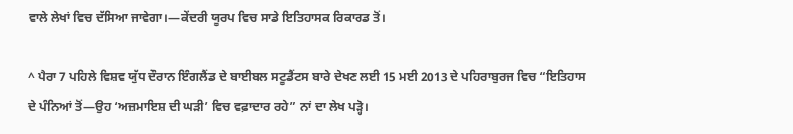ਵਾਲੇ ਲੇਖਾਂ ਵਿਚ ਦੱਸਿਆ ਜਾਵੇਗਾ।—ਕੇਂਦਰੀ ਯੂਰਪ ਵਿਚ ਸਾਡੇ ਇਤਿਹਾਸਕ ਰਿਕਾਰਡ ਤੋਂ।

^ ਪੈਰਾ 7 ਪਹਿਲੇ ਵਿਸ਼ਵ ਯੁੱਧ ਦੌਰਾਨ ਇੰਗਲੈਂਡ ਦੇ ਬਾਈਬਲ ਸਟੂਡੈਂਟਸ ਬਾਰੇ ਦੇਖਣ ਲਈ 15 ਮਈ 2013 ਦੇ ਪਹਿਰਾਬੁਰਜ ਵਿਚ “ਇਤਿਹਾਸ ਦੇ ਪੰਨਿਆਂ ਤੋਂ—ਉਹ ‘ਅਜ਼ਮਾਇਸ਼ ਦੀ ਘੜੀ’ ਵਿਚ ਵਫ਼ਾਦਾਰ ਰਹੇ” ਨਾਂ ਦਾ ਲੇਖ ਪੜ੍ਹੋ।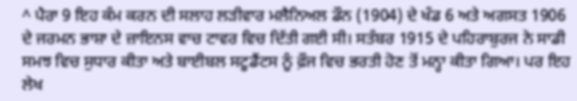^ ਪੈਰਾ 9 ਇਹ ਕੰਮ ਕਰਨ ਦੀ ਸਲਾਹ ਲੜੀਵਾਰ ਮਲੈਨਿਅਲ ਡੌਨ (1904) ਦੇ ਖੰਡ 6 ਅਤੇ ਅਗਸਤ 1906 ਦੇ ਜਰਮਨ ਭਾਸ਼ਾ ਦੇ ਜ਼ਾਇਨਸ ਵਾਚ ਟਾਵਰ ਵਿਚ ਦਿੱਤੀ ਗਈ ਸੀ। ਸਤੰਬਰ 1915 ਦੇ ਪਹਿਰਾਬੁਰਜ ਨੇ ਸਾਡੀ ਸਮਝ ਵਿਚ ਸੁਧਾਰ ਕੀਤਾ ਅਤੇ ਬਾਈਬਲ ਸਟੂਡੈਂਟਸ ਨੂੰ ਫ਼ੌਜ ਵਿਚ ਭਰਤੀ ਹੋਣ ਤੋਂ ਮਨ੍ਹਾ ਕੀਤਾ ਗਿਆ। ਪਰ ਇਹ ਲੇਖ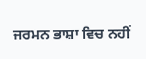ਜਰਮਨ ਭਾਸ਼ਾ ਵਿਚ ਨਹੀਂ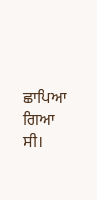ਛਾਪਿਆ ਗਿਆ ਸੀ।